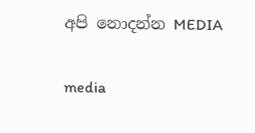අපි නොදන්න MEDIA

media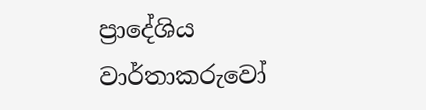ප්‍රාදේශිය වාර්තාකරුවෝ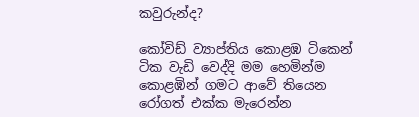කවුරුන්ද?

කෝවිඩ් ව්‍යාප්තිය කොළඹ ටිකෙන් ටික වැඩි වෙද්දි මම හෙමින්ම කොළඹින් ගමට ආවේ තියෙන රෝගත් එක්ක මැරෙන්න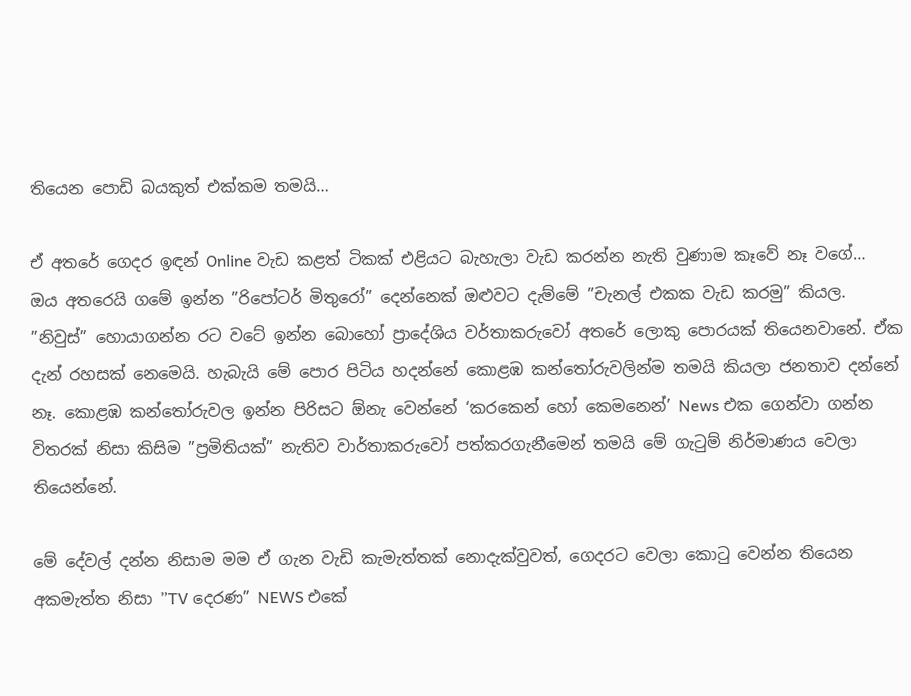තියෙන පොඩි බයකුත් එක්කම තමයි…

ඒ අතරේ ගෙදර ඉඳන් Online වැඩ කළත් ටිකක් එළියට බැහැලා වැඩ කරන්න නැති වුණාම කෑවේ නෑ වගේ…
ඔය අතරෙයි ගමේ ඉන්න ”රිපෝටර් මිතුරෝ” දෙන්නෙක් ඔළුවට දැම්මේ ”චැනල් එකක වැඩ කරමු” කියල.
”නිවුස්” හොයාගන්න රට වටේ ඉන්න බොහෝ ප්‍රාදේශිය වර්තාකරුවෝ අතරේ ලොකු පොරයක් තියෙනවානේ. ඒක දැන් රහසක් නෙමෙයි. හැබැයි මේ පොර පිටිය හදන්නේ කොළඹ කන්තෝරුවලින්ම තමයි කියලා ජනතාව දන්නේ නෑ. කොළඹ කන්තෝරුවල ඉන්න පිරිසට ඕනැ වෙන්නේ ‘කරකෙන් හෝ කෙමනෙන්’ News එක ගෙන්වා ගන්න විතරක් නිසා කිසිම ”ප්‍රමිතියක්” නැතිව වාර්තාකරුවෝ පත්කරගැනීමෙන් තමයි මේ ගැටුම් නිර්මාණය වෙලා තියෙන්නේ.

මේ දේවල් දන්න නිසාම මම ඒ ගැන වැඩි කැමැත්තක් නොදැක්වුවත්, ගෙදරට වෙලා කොටු වෙන්න තියෙන අකමැත්ත නිසා ”TV දෙරණ” NEWS එකේ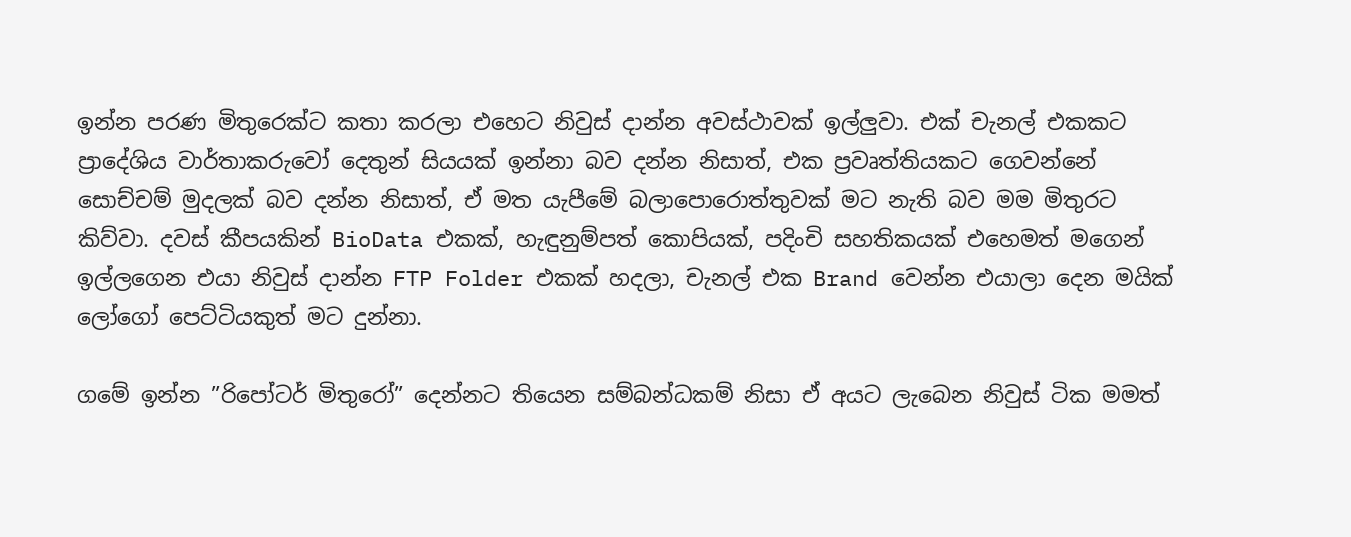ඉන්න පරණ මිතුරෙක්ට කතා කරලා එහෙට නිවුස් දාන්න අවස්ථාවක් ඉල්ලුවා. එක් චැනල් එකකට ප්‍රාදේශිය වාර්තාකරුවෝ දෙතුන් සියයක් ඉන්නා බව දන්න නිසාත්, එක ප්‍රවෘත්තියකට ගෙවන්නේ සොච්චම් මුදලක් බව දන්න නිසාත්, ඒ මත යැපීමේ බලාපොරොත්තුවක් මට නැති බව මම මිතුරට කිව්වා. දවස් කීපයකින් BioData එකක්, හැඳුනුම්පත් කොපියක්, පදිංචි සහතිකයක් එහෙමත් මගෙන් ඉල්ලගෙන එයා නිවුස් දාන්න FTP Folder එකක් හදලා, චැනල් එක Brand වෙන්න එයාලා දෙන මයික් ලෝගෝ පෙට්ටියකුත් මට දුන්නා.

ගමේ ඉන්න ”රිපෝටර් මිතුරෝ” දෙන්නට තියෙන සම්බන්ධකම් නිසා ඒ අයට ලැබෙන නිවුස් ටික මමත්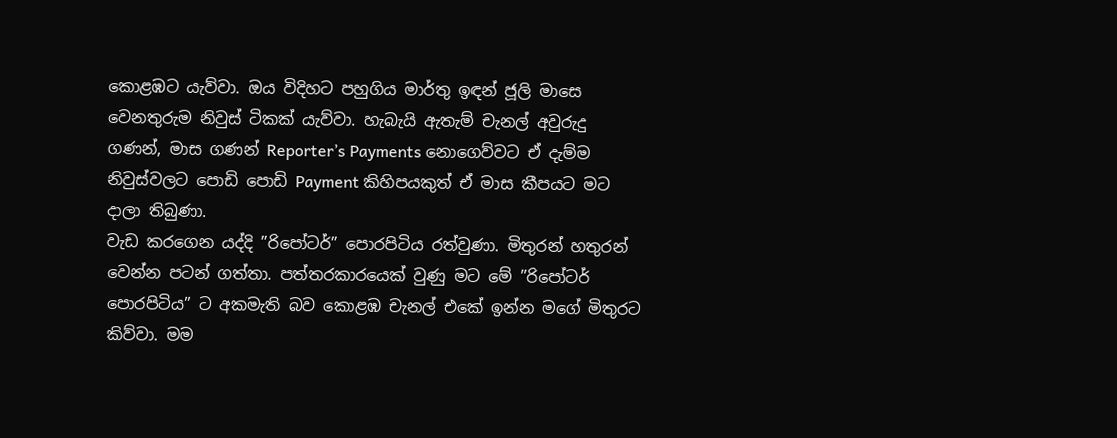කොළඹට යැව්වා. ඔය විදිහට පහුගිය මාර්තු ඉඳන් ජූලි මාසෙ වෙනතුරුම නිවුස් ටිකක් යැව්වා. හැබැයි ඇතැම් චැනල් අවුරුදු ගණන්, මාස ගණන් Reporter’s Payments නොගෙව්වට ඒ දැම්ම නිවුස්වලට පොඩි පොඩි Payment කිහිපයකුත් ඒ මාස කීපයට මට දාලා තිබුණා.
වැඩ කරගෙන යද්දි ”රිපෝටර්” පොරපිටිය රත්වුණා. මිතුරන් හතුරන් වෙන්න පටන් ගත්තා. පත්තරකාරයෙක් වුණු මට මේ ”රිපෝටර් පොරපිටිය” ට අකමැති බව කොළඹ චැනල් එකේ ඉන්න මගේ මිතුරට කිව්වා. මම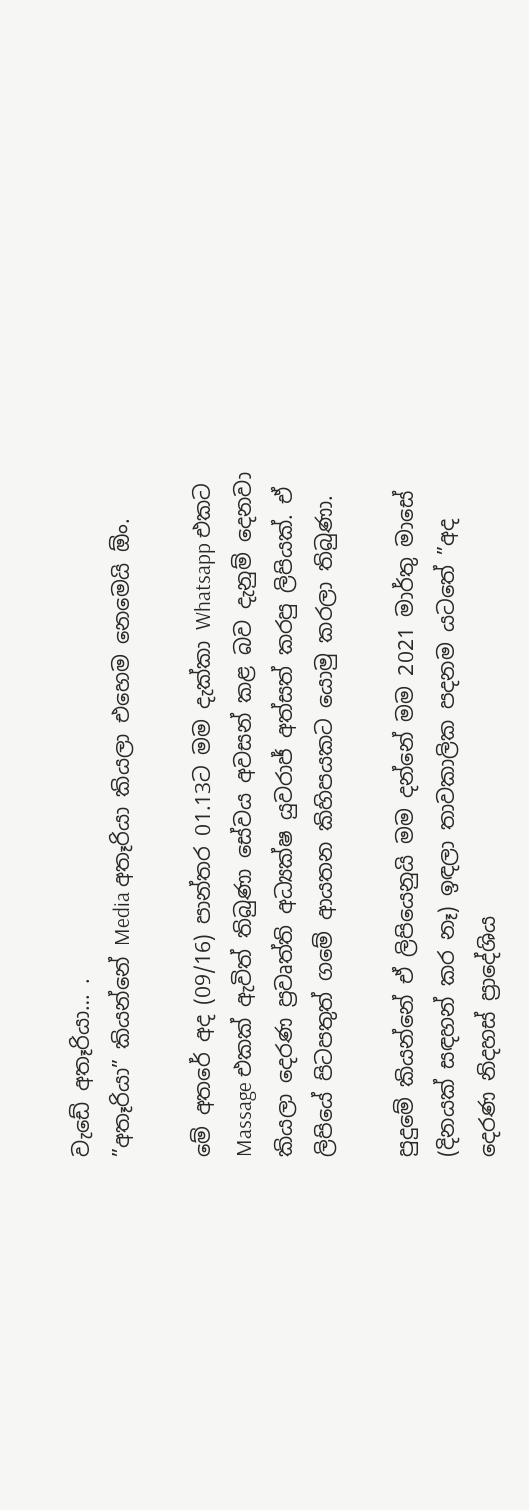වැඩේ අතෑරියා… .
”අතෑරියා” කියන්නේ Media අතෑරියා කියලා එහෙම නෙමෙයි ඕං.

මේ අතරේ අද (09/16) පාන්තර 01.13ට මම දැක්කා Whatsapp එකට Massage එකක් ඇවිත් තිබුණා සේවය අවසන් කළ බව දැනුම් දෙනවා කියලා දෙරණ ප්‍රවෘත්ති අධ්‍යක්ෂ යුවරාජ් අත්සත් කරපු ලිපියක්. ඒ ලිපියේ පිටපතුත් ගමේ ආයතන කිහිපයකට යොමු කරලා තිබුණා.

පුදුමේ කියන්නේ ඒ ලිපියෙනුයි මම දන්නේ මම 2021 මාර්තු මාසේ (දිනයක් සඳහන් කර නෑ) ඉඳලා තාවකාලික පදනම යටතේ ”අද දෙරණ නිදහස් ප්‍රාදේශිය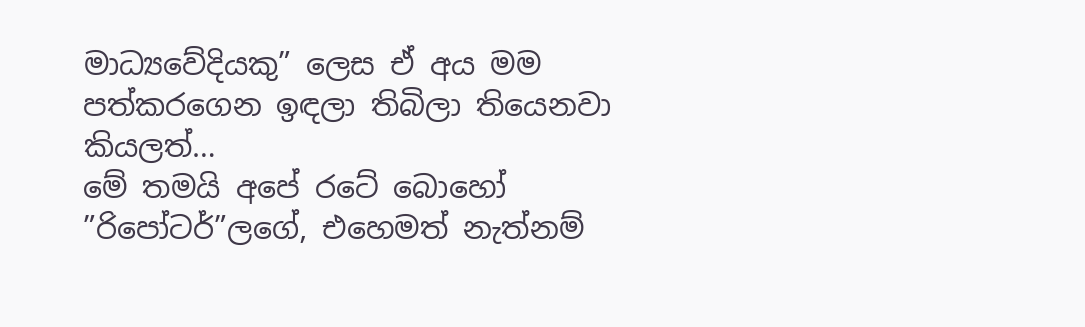මාධ්‍යවේදියකු” ලෙස ඒ අය මම පත්කරගෙන ඉඳලා තිබිලා තියෙනවා කියලත්…
මේ තමයි අපේ රටේ බොහෝ ”රිපෝටර්”ලගේ, එහෙමත් නැත්නම්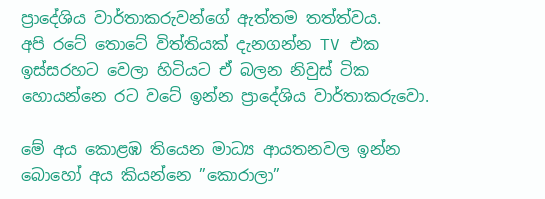ප්‍රාදේශිය වාර්තාකරුවන්ගේ ඇත්තම තත්ත්වය.
අපි රටේ තොටේ විත්තියක් දැනගන්න TV එක ඉස්සරහට වෙලා හිටියට ඒ බලන නිවුස් ටික හොයන්නෙ රට වටේ ඉන්න ප්‍රාදේශිය වාර්තාකරුවො.

මේ අය කොළඹ තියෙන මාධ්‍ය ආයතනවල ඉන්න බොහෝ අය කියන්නෙ ”කොරාලා”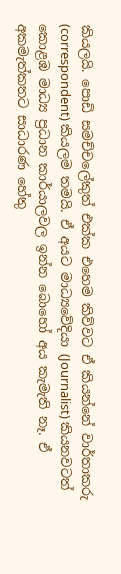කියලයි. පොඩි සමච්චලේකුත් එක්ක එහෙම කිව්වට ඒ කියන්නේ වාර්තාකරු (correspondent) කියලම තමයි. ඒ අයට මාධ්‍යවේදියා (Journalist) කියනවටත් කොළඹ මාධ්‍ය ප්‍රධාන කාර්යාලවල ඉන්න බොහෝ අය කැමැති නෑ. ඒ අකමැත්කතට සාධාරණ හේතු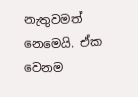නැතුවමත් නෙමෙයි. ඒක වෙනම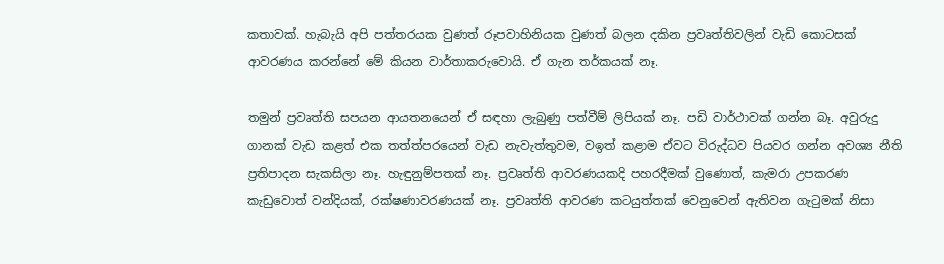කතාවක්. හැබැයි අපි පත්තරයක වුණත් රූපවාහිනියක වුණත් බලන දකින ප්‍රවෘත්තිවලින් වැඩි කොටසක් ආවරණය කරන්නේ මේ කියන වාර්තාකරුවොයි. ඒ ගැන තර්කයක් නෑ.

තමුන් ප්‍රවෘත්ති සපයන ආයතනයෙන් ඒ සඳහා ලැබුණු පත්වීම් ලිපියක් නෑ. පඩි වාර්ථාවක් ගන්න බෑ. අවුරුදු ගානක් වැඩ කළත් එක තත්ත්පරයෙන් වැඩ නැවැත්තුවම, වඉත් කළාම ඒවට විරුද්ධව පියවර ගන්න අවශ්‍ය නීති ප්‍රතිපාදන සැකසිලා නෑ. හැඳුනුම්පතක් නෑ. ප්‍රවෘත්ති ආවරණයකදි පහරදීමක් වුණොත්, කැමරා උපකරණ කැඩුවොත් වන්දියක්, රක්ෂණාවරණයක් නෑ. ප්‍රවෘත්ති ආවරණ කටයුත්තක් වෙනුවෙන් ඇතිවන ගැටුමක් නිසා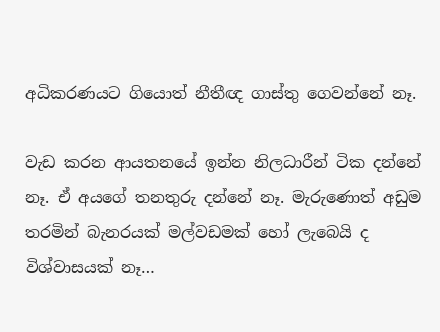අධිකරණයට ගියොත් නීතීඥ ගාස්තු ගෙවන්නේ නෑ.

වැඩ කරන ආයතනයේ ඉන්න නිලධාරීන් ටික දන්නේ නෑ. ඒ අයගේ තනතුරු දන්නේ නෑ. මැරුණොත් අඩුම තරමින් බැනරයක් මල්වඩමක් හෝ ලැබෙයි ද විශ්වාසයක් නෑ…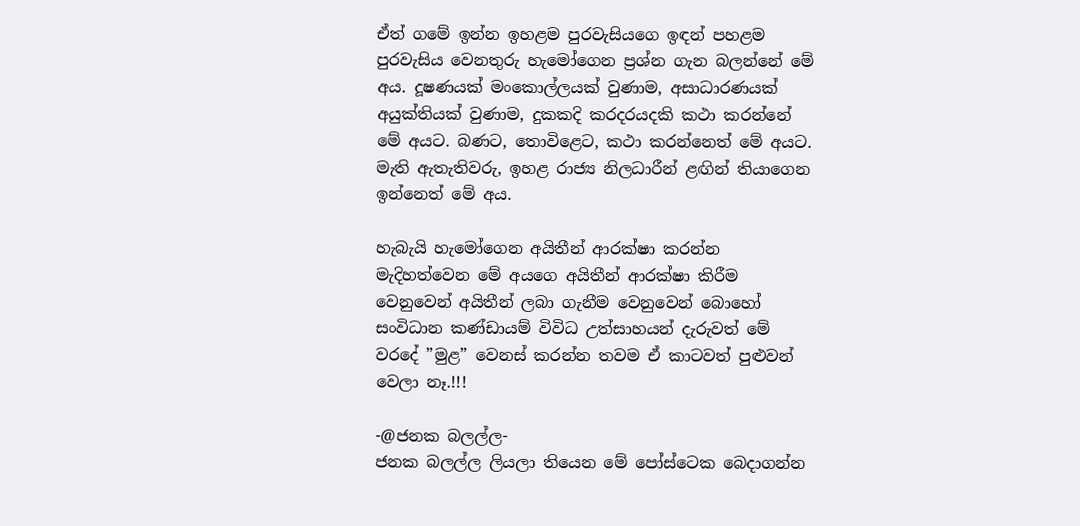ඒත් ගමේ ඉන්න ඉහළම පුරවැසියගෙ ඉඳන් පහළම පුරවැසිය වෙනතුරු හැමෝගෙන ප්‍රශ්න ගැන බලන්නේ මේ අය. දූෂණයක් මංකොල්ලයක් වුණාම, අසාධාරණයක් අයුක්තියක් වුණාම, දුකකදි කරදරයදකි කථා කරන්නේ මේ අයට. බණට, තොවිළෙට, කථා කරන්නෙත් මේ අයට. මැති ඇතැතිවරු, ඉහළ රාජ්‍ය නිලධාරීන් ළඟින් තියාගෙන ඉන්නෙත් මේ අය.

හැබැයි හැමෝගෙන අයිතීන් ආරක්ෂා කරන්න මැදිහත්වෙන මේ අයගෙ අයිතීන් ආරක්ෂා කිරීම වෙනුවෙන් අයිතීන් ලබා ගැනීම වෙනුවෙන් බොහෝ සංවිධාන කණ්ඩායම් විවිධ උත්සාහයන් දැරුවත් මේ වරදේ ”මුළ” වෙනස් කරන්න තවම ඒ කාටවත් පුළුවන් වෙලා නෑ.!!!

-@ජනක බලල්ල-
ජනක බලල්ල ලියලා තියෙන මේ පෝස්ටෙක බෙදාගන්න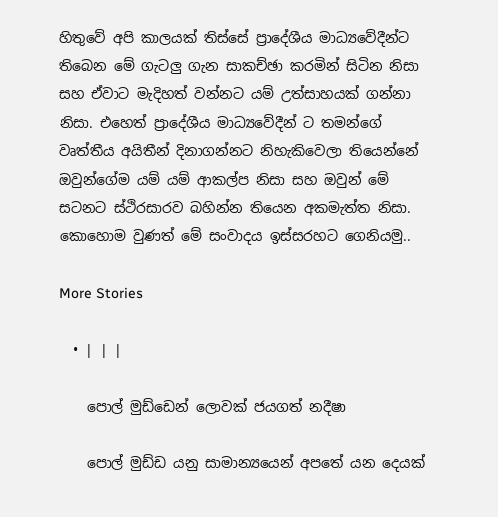හිතුවේ අපි කාලයක් තිස්සේ ප්‍රාදේශීය මාධ්‍යවේදීන්ට තිබෙන මේ ගැටලු ගැන සාකච්ඡා කරමින් සිටින නිසා සහ ඒවාට මැදිහත් වන්නට යම් උත්සාහයක් ගන්නා නිසා. එහෙත් ප්‍රාදේශීය මාධ්‍යවේදීන් ට තමන්ගේ වෘත්තීය අයිතීන් දිනාගන්නට නිහැකිවෙලා තියෙන්නේ ඔවුන්ගේම යම් යම් ආකල්ප නිසා සහ ඔවුන් මේ සටනට ස්ථිරසාරව බහින්න තියෙන අකමැත්ත නිසා. කොහොම වුණත් මේ සංවාදය ඉස්සරහට ගෙනියමු..

More Stories

  • | | |

    පොල් මුඩ්ඩෙන් ලොවක් ජයගත් නදීෂා

    පොල් මුඩ්ඩ යනු සාමාන්‍යයෙන් අපතේ යන දෙයක්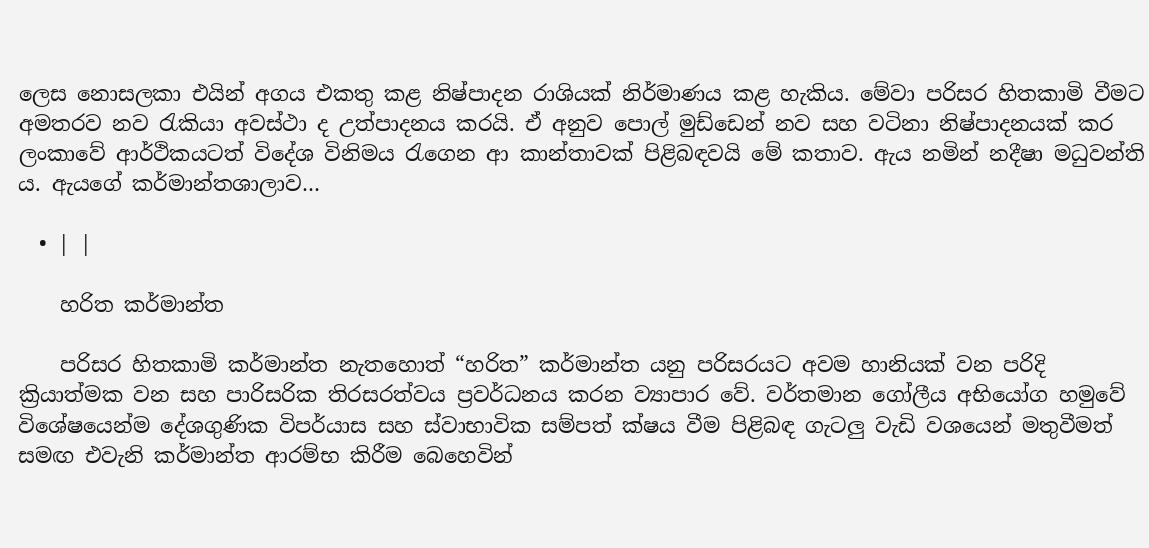ලෙස නොසලකා එයින් අගය එකතු කළ නිෂ්පාදන රාශියක් නිර්මාණය කළ හැකිය. මේවා පරිසර හිතකාමි වීමට අමතරව නව රැකියා අවස්ථා ද උත්පාදනය කරයි. ඒ අනුව පොල් මුඩ්ඩෙන් නව සහ වටිනා නිෂ්පාදනයක් කර ලංකාවේ ආර්ථිකයටත් විදේශ විනිමය රැගෙන ආ කාන්තාවක් පිළිබඳවයි මේ කතාව. ඇය නමින් නදීෂා මධුවන්ති ය. ඇයගේ කර්මාන්තශාලාව…

  • | |

    හරිත කර්මාන්ත

    පරිසර හිතකාමි කර්මාන්ත නැතහොත් “හරිත” කර්මාන්ත යනු පරිසරයට අවම හානියක් වන පරිදි ක්‍රියාත්මක වන සහ පාරිසරික තිරසරත්වය ප්‍රවර්ධනය කරන ව්‍යාපාර වේ. වර්තමාන ගෝලීය අභියෝග හමුවේ විශේෂයෙන්ම දේශගුණික විපර්යාස සහ ස්වාභාවික සම්පත් ක්ෂය වීම පිළිබඳ ගැටලු වැඩි වශයෙන් මතුවීමත් සමඟ එවැනි කර්මාන්ත ආරම්භ කිරීම බෙහෙවින්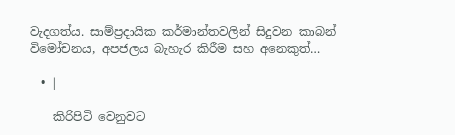වැදගත්ය. සාම්ප්‍රදායික කර්මාන්තවලින් සිදුවන කාබන් විමෝචනය, අපජලය බැහැර කිරීම සහ අනෙකුත්…

  • |

    කිරිපිටි වෙනුවට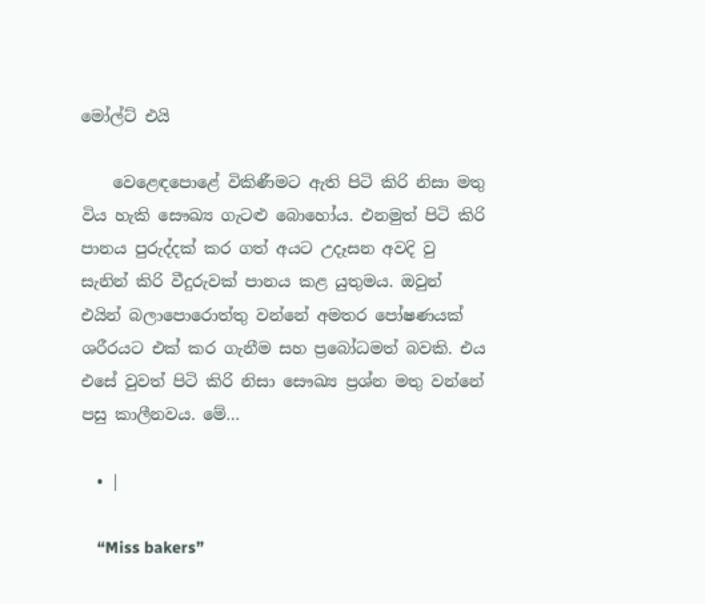මෝල්ට් එයි

    වෙළෙඳපොළේ විකිණීමට ඇති පිටි කිරි නිසා මතු විය හැකි සෞඛ්‍ය ගැටළු බොහෝය. එනමුත් පිටි කිරි පානය පුරුද්දක් කර ගත් අයට උදෑසන අවදි වු සැනින් කිරි වීදුරුවක් පානය කළ යුතුමය. ඔවුන් එයින් බලාපොරොත්තු වන්නේ අමතර පෝෂණයක් ශරීරයට එක් කර ගැනීම සහ ප්‍රබෝධමත් බවකි. එය එසේ වුවත් පිටි කිරි නිසා සෞඛ්‍ය ප්‍රශ්න මතු වන්නේ පසු කාලීනවය. මේ…

  • |

    “Miss bakers”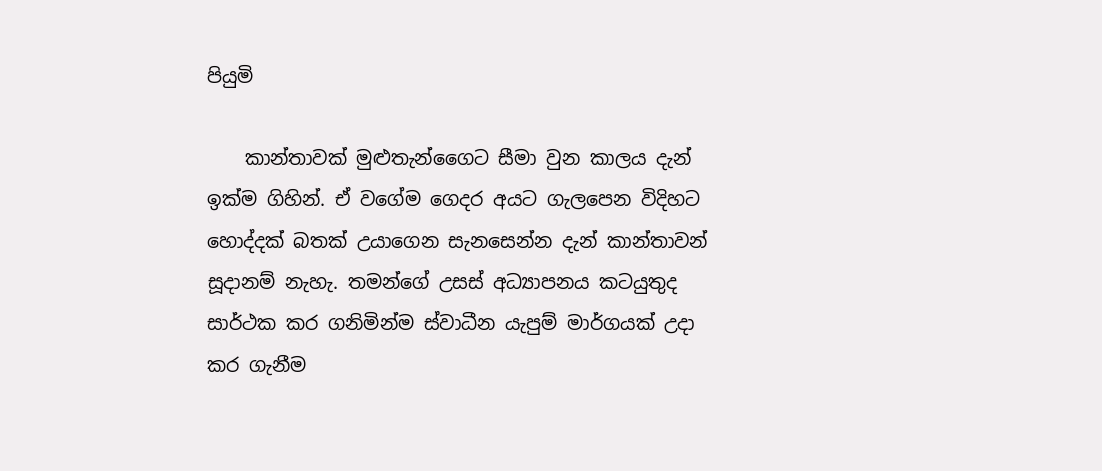පියුමි

    කාන්තාවක් මුළුතැන්ගෛට සීමා වුන කාලය දැන් ඉක්ම ගිහින්. ඒ වගේම ගෙදර අයට ගැලපෙන විදිහට හොද්දක් බතක් උයාගෙන සැනසෙන්න දැන් කාන්තාවන් සූදානම් නැහැ. තමන්ගේ උසස් අධ්‍යාපනය කටයුතුද සාර්ථක කර ගනිමින්ම ස්වාධීන යැපුම් මාර්ගයක් උදා කර ගැනීම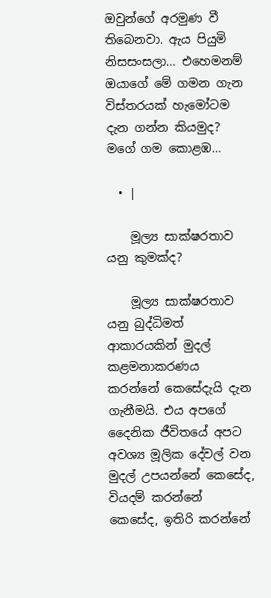ඔවුන්ගේ අරමුණ වී තිබෙනවා. ඇය පියුමි නිසසංසලා… එහෙමනම් ඔයාගේ මේ ගමන ගැන විස්තරයක් හැමෝටම දැන ගන්න කියමුද? මගේ ගම කොළඹ…

  • |

    මූල්‍ය සාක්ෂරතාව යනු කුමක්ද?

    මූල්‍ය සාක්ෂරතාව යනු බුද්ධිමත් ආකාරයකින් මුදල් කළමනාකරණය කරන්නේ කෙසේදැයි දැන ගැනීමයි. එය අපගේ දෛනික ජීවිතයේ අපට අවශ්‍ය මූලික දේවල් වන මුදල් උපයන්නේ කෙසේද, වියදම් කරන්නේ කෙසේද, ඉතිරි කරන්නේ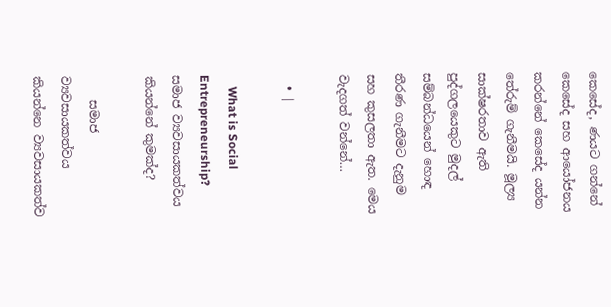කෙසේද, ණයට ගන්නේ කෙසේද සහ ආයෝජනය කරන්නේ කෙසේද යන්න තේරුම් ගැනීමයි. මූල්‍ය සාක්ෂරතාව ඇති පුද්ගලයෙකුට මුදල් සම්බන්ධයෙන් හොඳ තීරණ ගැනීමට දැනුම සහ කුසලතා ඇත. මෙය වැදගත් වන්නේ…

  • |

    What is Social Entrepreneurship? සමාජ ව්‍යවසායකත්වය කියන්නේ කුමක්ද?

    සමාජ ව්‍යවසායකත්වය කියන්නෙ ව්‍යවසායකත්ව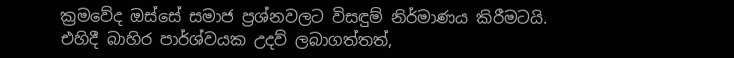ක්‍රමවේද ඔස්සේ සමාජ ප්‍රශ්නවලට විසඳුම් නිර්මාණය කිරීමටයි. එහිදී බාහිර පාර්ශ්වයක උදව් ලබාගත්තත්,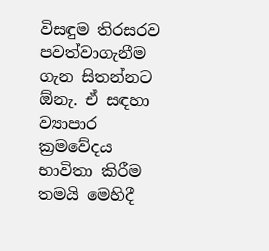විසඳුම තිරසරව පවත්වාගැනීම ගැන සිතන්නට ඕනැ. ඒ සඳහා ව්‍යාපාර ක්‍රමවේදය භාවිතා කිරීම තමයි මෙහිදී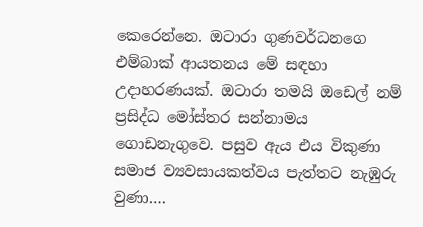කෙරෙන්නෙ. ඔටාරා ගුණවර්ධනගෙ එම්බාක් ආයතනය මේ සඳහා උදාහරණයක්. ඔටාරා තමයි ඔඩෙල් නම් ප්‍රසිද්ධ මෝස්තර සන්නාමය ගොඩනැගුවෙ. පසුව ඇය එය විකුණා සමාජ ව්‍යවසායකත්වය පැත්තට නැඹුරු වුණා….